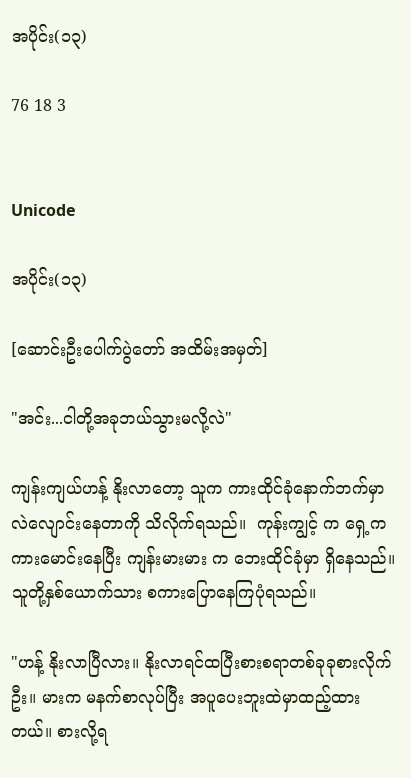အပိုင်း(၁၃)

76 18 3


Unicode

အပိုင်း(၁၃)

[ဆောင်းဦးပေါက်ပွဲတော် အထိမ်းအမှတ်]

"အင်း...ငါတို့အခုဘယ်သွားမလို့လဲ"

ကျန်းကျယ်ဟန့် နိုးလာတော့ သူက ကားထိုင်ခုံနောက်ဘက်မှာ လဲလျောင်းနေတာကို သိလိုက်ရသည်။  ကုန်းကျွင့် က ရှေ့ကကားမောင်းနေပြီး ကျန်းမားမား က ဘေးထိုင်ခုံမှာ ရှိနေသည်။ သူတို့နှစ်ယောက်သား စကားပြောနေကြပုံရသည်။

"ဟန့် နိုးလာပြီလား။ နိုးလာရင်ထပြီးစားစရာတစ်ခုခုစားလိုက်ဦး။ မားက မနက်စာလုပ်ပြီး အပူပေးဘူးထဲမှာထည့်ထားတယ်။ စားလို့ရ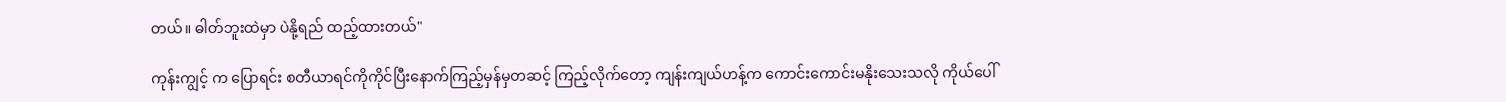တယ်။ ဓါတ်ဘူးထဲမှာ ပဲနို့ရည် ထည့်ထားတယ်"

ကုန်းကျွင့် က ပြောရင်း စတီယာရင်ကိုကိုင်ပြီးနောက်ကြည့်မှန်မှတဆင့် ကြည့်လိုက်တော့ ကျန်းကျယ်ဟန့်က ကောင်းကောင်းမနိုးသေးသလို ကိုယ်ပေါ်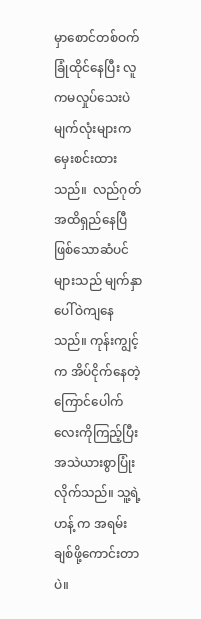မှာစောင်တစ်ဝက်ခြုံထိုင်နေပြီး လူကမလှုပ်သေးပဲ မျက်လုံးများကမှေးစင်းထားသည်။  လည်ဂုတ်အထိရှည်နေပြီဖြစ်သောဆံပင်များသည် မျက်နှာပေါ်ဝဲကျနေသည်။ ကုန်းကျွင့်က အိပ်ငိုက်နေတဲ့ ကြောင်ပေါက်လေးကိုကြည့်ပြီး အသဲယားစွာပြုံးလိုက်သည်။ သူ့ရဲ့ဟန့် က အရမ်းချစ်ဖို့ကောင်းတာပဲ။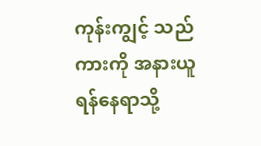ကုန်းကျွင့် သည် ကားကို အနားယူရန်နေရာသို့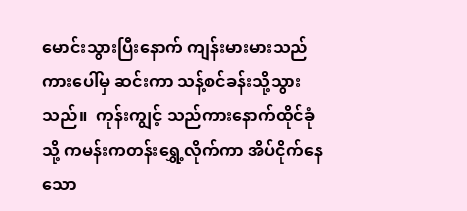မောင်းသွားပြီးနောက် ကျန်းမားမားသည် ကားပေါ်မှ ဆင်းကာ သန့်စင်ခန်းသို့သွားသည်။  ကုန်းကျွင့် သည်ကားနောက်ထိုင်ခုံသို့ ကမန်းကတန်းရွှေ့လိုက်ကာ အိပ်ငိုက်နေသော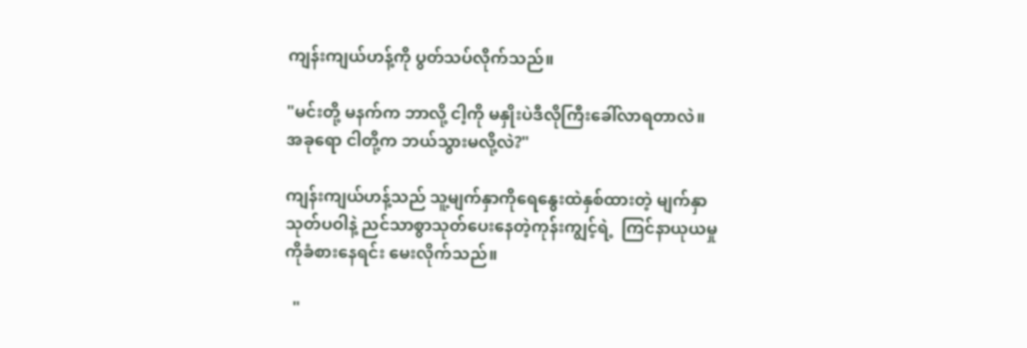ကျန်းကျယ်ဟန့်ကို ပွတ်သပ်လိုက်သည်။

"မင်းတို့ မနက်က ဘာလို့ ငါ့ကို မနှိုးပဲဒီလိုကြီးခေါ်လာရတာလဲ။ အခုရော ငါတို့က ဘယ်သွားမလို့လဲ?"

ကျန်းကျယ်ဟန့်သည် သူ့မျက်နှာကိုရေနွေးထဲနှစ်ထားတဲ့ မျက်နှာသုတ်ပဝါနဲ့ ညင်သာစွာသုတ်ပေးနေတဲ့ကုန်းကျွင့်ရဲ့  ကြင်နာယုယမှုကိုခံစားနေရင်း မေးလိုက်သည်။

  "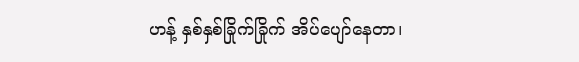ဟန့် နှစ်နှစ်ခြိုက်ခြိုက် အိပ်ပျော်နေတာ၊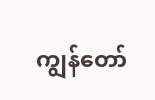ကျွန်တော်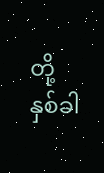တို့ နှစ်ခါ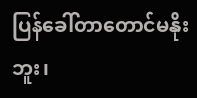ပြန်ခေါ်တာတောင်မနိုးဘူး၊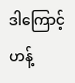ဒါကြောင့် ဟန့်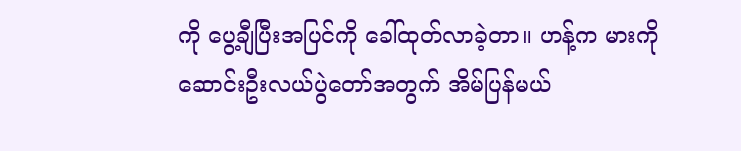ကို ပွေ့ချီပြီးအပြင်ကို ခေါ်ထုတ်လာခဲ့တာ။ ဟန့်က မားကို ဆောင်းဦးလယ်ပွဲတော်အတွက် အိမ်ပြန်မယ်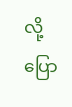လို့ ပြော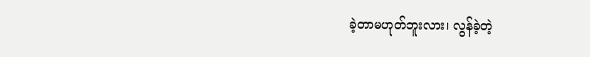ခဲ့တာမဟုတ်ဘူးလား၊ လွန်ခဲ့တဲ့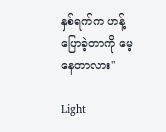နှစ်ရက်က ဟန့် ပြောခဲ့တာကို မေ့နေတာလား"

Light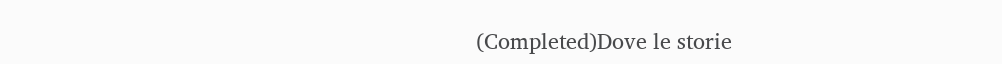(Completed)Dove le storie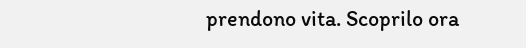prendono vita. Scoprilo ora